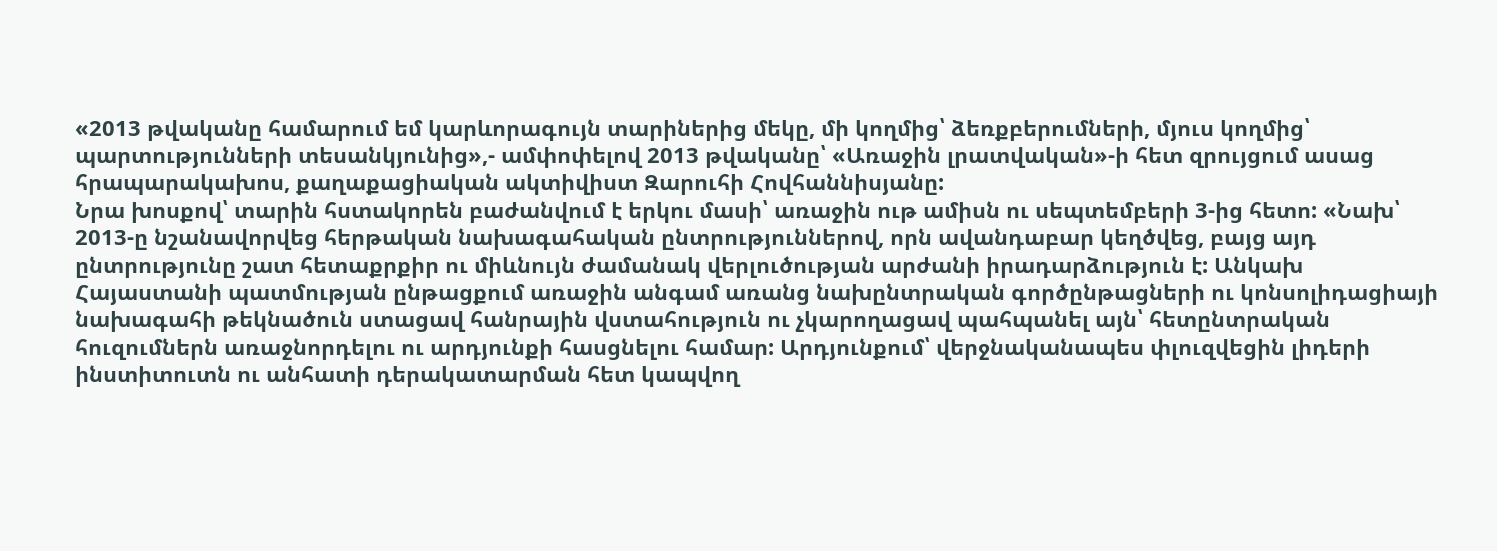«2013 թվականը համարում եմ կարևորագույն տարիներից մեկը, մի կողմից՝ ձեռքբերումների, մյուս կողմից՝ պարտությունների տեսանկյունից»,- ամփոփելով 2013 թվականը՝ «Առաջին լրատվական»-ի հետ զրույցում ասաց հրապարակախոս, քաղաքացիական ակտիվիստ Զարուհի Հովհաննիսյանը:
Նրա խոսքով՝ տարին հստակորեն բաժանվում է երկու մասի՝ առաջին ութ ամիսն ու սեպտեմբերի 3-ից հետո: «Նախ՝ 2013-ը նշանավորվեց հերթական նախագահական ընտրություններով, որն ավանդաբար կեղծվեց, բայց այդ ընտրությունը շատ հետաքրքիր ու միևնույն ժամանակ վերլուծության արժանի իրադարձություն է: Անկախ Հայաստանի պատմության ընթացքում առաջին անգամ առանց նախընտրական գործընթացների ու կոնսոլիդացիայի նախագահի թեկնածուն ստացավ հանրային վստահություն ու չկարողացավ պահպանել այն՝ հետընտրական հուզումներն առաջնորդելու ու արդյունքի հասցնելու համար: Արդյունքում՝ վերջնականապես փլուզվեցին լիդերի ինստիտուտն ու անհատի դերակատարման հետ կապվող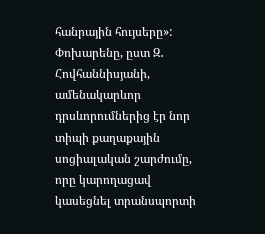հանրային հույսերը»:
Փոխարենը, ըստ Զ․ Հովհաննիսյանի, ամենակարևոր դրսևորումներից էր նոր տիպի քաղաքային սոցիալական շարժումը, որը կարողացավ կասեցնել տրանսպորտի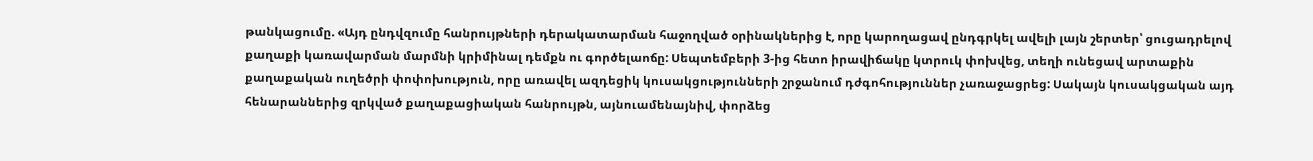թանկացումը. «Այդ ընդվզումը հանրույթների դերակատարման հաջողված օրինակներից է, որը կարողացավ ընդգրկել ավելի լայն շերտեր՝ ցուցադրելով քաղաքի կառավարման մարմնի կրիմինալ դեմքն ու գործելաոճը: Սեպտեմբերի 3-ից հետո իրավիճակը կտրուկ փոխվեց, տեղի ունեցավ արտաքին քաղաքական ուղեծրի փոփոխություն, որը առավել ազդեցիկ կուսակցությունների շրջանում դժգոհություններ չառաջացրեց: Սակայն կուսակցական այդ հենարաններից զրկված քաղաքացիական հանրույթն, այնուամենայնիվ, փորձեց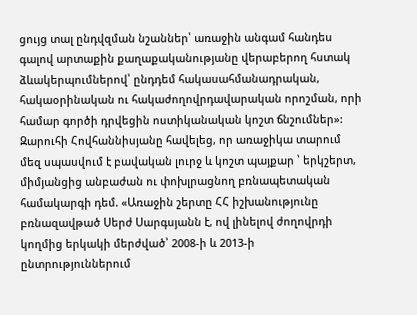ցույց տալ ընդվզման նշաններ՝ առաջին անգամ հանդես գալով արտաքին քաղաքականությանը վերաբերող հստակ ձևակերպումներով՝ ընդդեմ հակասահմանադրական, հակաօրինական ու հակաժողովրդավարական որոշման, որի համար գործի դրվեցին ոստիկանական կոշտ ճնշումներ»:
Զարուհի Հովհաննիսյանը հավելեց, որ առաջիկա տարում մեզ սպասվում է բավական լուրջ և կոշտ պայքար ՝ երկշերտ, միմյանցից անբաժան ու փոխլրացնող բռնապետական համակարգի դեմ. «Առաջին շերտը ՀՀ իշխանությունը բռնազավթած Սերժ Սարգսյանն է, ով լինելով ժողովրդի կողմից երկակի մերժված՝ 2008-ի և 2013-ի ընտրություններում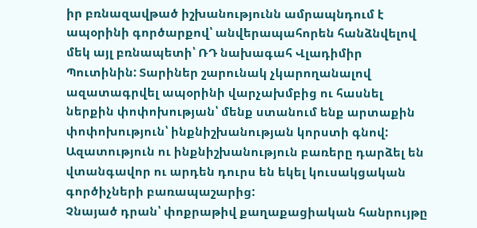իր բռնազավթած իշխանությունն ամրապնդում է ապօրինի գործարքով՝ անվերապահորեն հանձնվելով մեկ այլ բռնապետի՝ ՌԴ նախագահ Վլադիմիր Պուտինին: Տարիներ շարունակ չկարողանալով ազատագրվել ապօրինի վարչախմբից ու հասնել ներքին փոփոխության՝ մենք ստանում ենք արտաքին փոփոխություն՝ ինքնիշխանության կորստի գնով: Ազատություն ու ինքնիշխանություն բառերը դարձել են վտանգավոր ու արդեն դուրս են եկել կուսակցական գործիչների բառապաշարից:
Չնայած դրան՝ փոքրաթիվ քաղաքացիական հանրույթը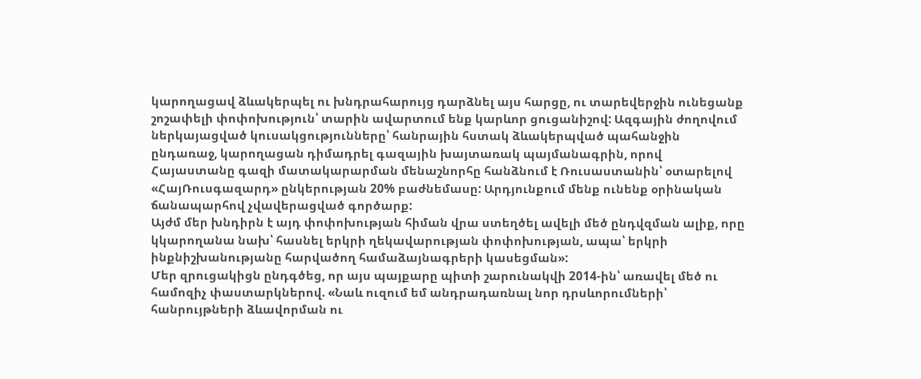կարողացավ ձևակերպել ու խնդրահարույց դարձնել այս հարցը, ու տարեվերջին ունեցանք շոշափելի փոփոխություն՝ տարին ավարտում ենք կարևոր ցուցանիշով: Ազգային ժողովում ներկայացված կուսակցությունները՝ հանրային հստակ ձևակերպված պահանջին ընդառաջ, կարողացան դիմադրել գազային խայտառակ պայմանագրին, որով Հայաստանը գազի մատակարարման մենաշնորհը հանձնում է Ռուսաստանին՝ օտարելով «ՀայՌուսգազարդ» ընկերության 20% բաժնեմասը: Արդյունքում մենք ունենք օրինական ճանապարհով չվավերացված գործարք:
Այժմ մեր խնդիրն է այդ փոփոխության հիման վրա ստեղծել ավելի մեծ ընդվզման ալիք, որը կկարողանա նախ՝ հասնել երկրի ղեկավարության փոփոխության, ապա՝ երկրի ինքնիշխանությանը հարվածող համաձայնագրերի կասեցման»:
Մեր զրուցակիցն ընդգծեց, որ այս պայքարը պիտի շարունակվի 2014-ին՝ առավել մեծ ու համոզիչ փաստարկներով. «Նաև ուզում եմ անդրադառնալ նոր դրսևորումների՝ հանրույթների ձևավորման ու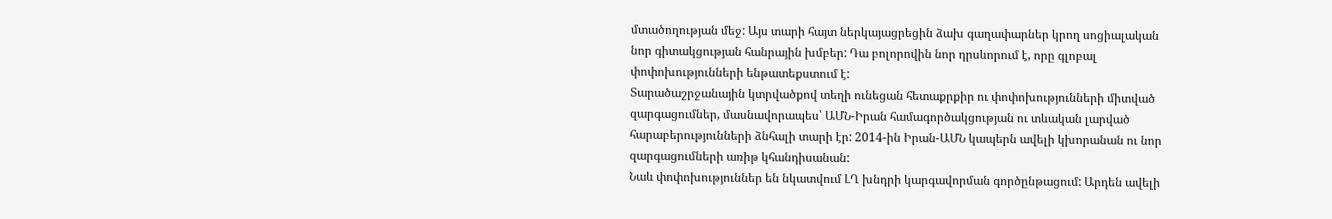մտածողության մեջ: Այս տարի հայտ ներկայացրեցին ձախ գաղափարներ կրող սոցիալական նոր գիտակցության հանրային խմբեր: Դա բոլորովին նոր դրսևորում է, որը գլոբալ փոփոխությունների ենթատեքստում է:
Տարածաշրջանային կտրվածքով տեղի ունեցան հետաքրքիր ու փոփոխությունների միտված զարգացումներ, մասնավորապես՝ ԱՄՆ-Իրան համագործակցության ու տևական լարված հարաբերությունների ձնհալի տարի էր: 2014-ին Իրան-ԱՄՆ կապերն ավելի կխորանան ու նոր զարգացումների առիթ կհանդիսանան:
Նաև փոփոխություններ են նկատվում ԼՂ խնդրի կարգավորման գործընթացում: Արդեն ավելի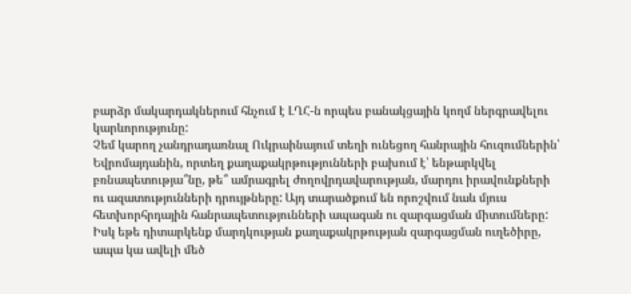բարձր մակարդակներում հնչում է ԼՂՀ-ն որպես բանակցային կողմ ներգրավելու կարևորությունը:
Չեմ կարող չանդրադառնալ Ուկրաինայում տեղի ունեցող հանրային հուզումներին՝ Եվրոմայդանին, որտեղ քաղաքակրթությունների բախում է՝ ենթարկվել բռնապետությա՞նը, թե՞ ամրագրել ժողովրդավարության, մարդու իրավունքների ու ազատությունների դրույթները: Այդ տարածքում են որոշվում նաև մյուս հետխորհրդային հանրապետությունների ապագան ու զարգացման միտումները:
Իսկ եթե դիտարկենք մարդկության քաղաքակրթության զարգացման ուղեծիրը, ապա կա ավելի մեծ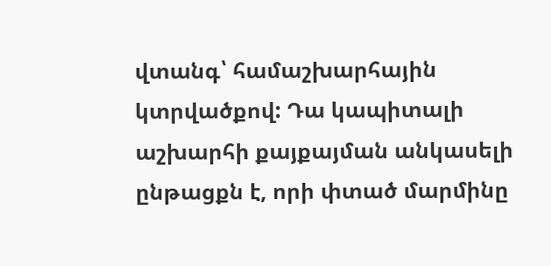վտանգ՝ համաշխարհային կտրվածքով: Դա կապիտալի աշխարհի քայքայման անկասելի ընթացքն է, որի փտած մարմինը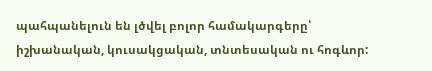պահպանելուն են լծվել բոլոր համակարգերը՝ իշխանական, կուսակցական, տնտեսական ու հոգևոր: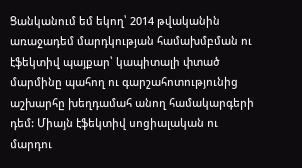Ցանկանում եմ եկող՝ 2014 թվականին առաջադեմ մարդկության համախմբման ու էֆեկտիվ պայքար՝ կապիտալի փտած մարմինը պահող ու գարշահոտությունից աշխարհը խեղդամահ անող համակարգերի դեմ: Միայն էֆեկտիվ սոցիալական ու մարդու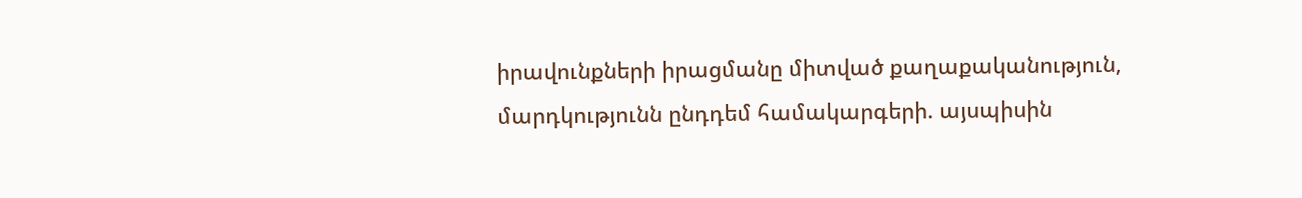իրավունքների իրացմանը միտված քաղաքականություն, մարդկությունն ընդդեմ համակարգերի. այսպիսին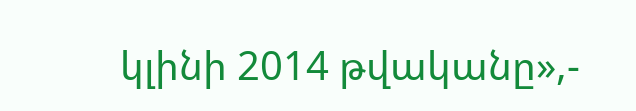կլինի 2014 թվականը»,-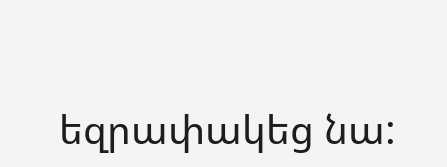եզրափակեց նա: